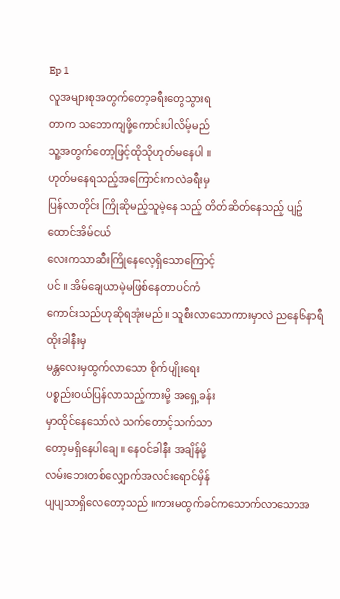Ep 1
လူအများစုအတွက်တော့ခရီးတွေသွားရ
တာက သဘောကျဖို့ကောင်းပါလိမ့်မည်
သူ့အတွက်တော့ဖြင့်ထိုသိုဟုတ်မနေပါ ။
ဟုတ်မနေရသည့်အကြောင်းကလဲခရီးမှ
ပြန်လာတိုင်း ကြိုဆိုမည့်သူမဲ့နေ သည့် တိတ်ဆိတ်နေသည့် ပျဥ်ထောင်အိမ်ငယ်
လေးကသာဆီးကြိုနေလေ့ရှိသောကြောင့်
ပင် ။ အိမ်ချေယာမဲ့မဖြစ်နေတာပင်ကံ
ကောင်းသည်ဟုဆိုရအုံးမည် ။ သူစီးလာသောကားမှာလဲ ညနေ၆နာရီထိုးခါနီးမှ
မန္တလေးမှထွက်လာသော စိုက်ပျိုးရေး
ပစ္စည်းဝယ်ပြန်လာသည့်ကားမို့ အရှေ့ခန်း
မှာထိုင်နေသော်လဲ သက်တောင့်သက်သာ
တော့မရှိနေပါချေ ။ နေဝင်ခါနီး အချိန်မို့
လမ်းဘေးတစ်လျှောက်အလင်းရောင်မှိန်
ပျပျသာရှိလေတော့သည် ။ကားမထွက်ခင်ကသောက်လာသောအ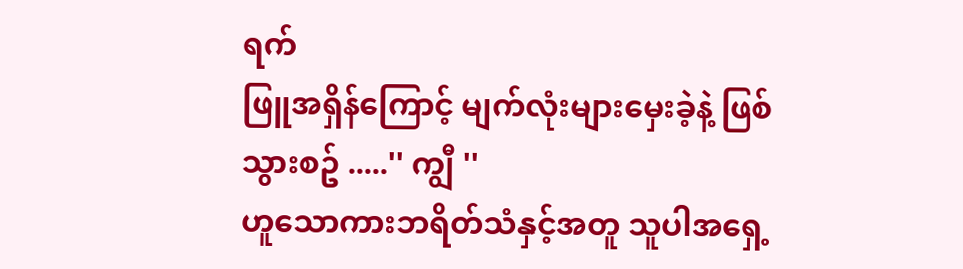ရက်
ဖြူအရှိန်ကြောင့် မျက်လုံးများမှေးခဲ့နဲ့ ဖြစ်
သွားစဥ် .....'' ကျွီ ''
ဟူသောကားဘရိတ်သံနှင့်အတူ သူပါအရှေ့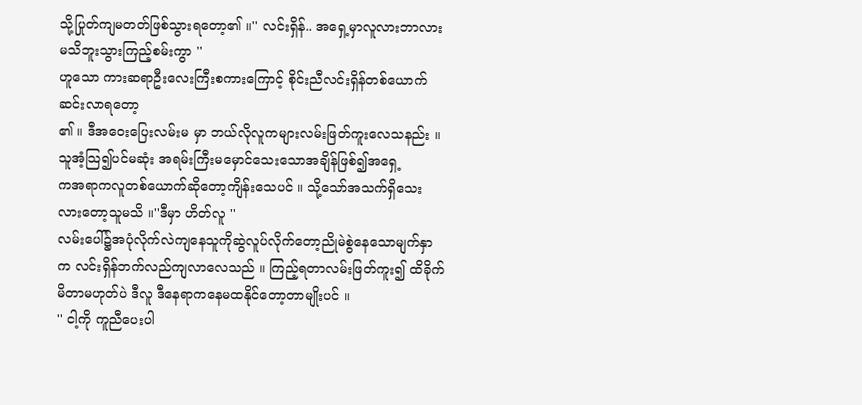သို့ပြုတ်ကျမတတ်ဖြစ်သွားရတော့၏ ။'' လင်းရှိန်.. အရှေ့မှာလူလားဘာလားမသိဘူးသွားကြည့်စမ်းကွာ ''
ဟူသော ကားဆရာဦးလေးကြီးစကားကြောင့် စိုင်းညီလင်းရှိန်တစ်ယောက် ဆင်းလာရတော့
၏ ။ ဒီအဝေးပြေးလမ်းမ မှာ ဘယ်လိုလူကများလမ်းဖြတ်ကူးလေသနည်း ။ သူအံ့သြ၍ပင်မဆုံး အရမ်းကြီးမမှောင်သေးသောအချိန်ဖြစ်၍အရှေ့
ကအရာကလူတစ်ယောက်ဆိုတော့ကျိန်းသေပင် ။ သို့သော်အသက်ရှိသေးလားတော့သူမသိ ။''ဒီမှာ ဟိတ်လူ ''
လမ်းပေါ်၌အပုံလိုက်လဲကျနေသူကိုဆွဲလူပ်လိုက်တော့ညိုမဲစွဲနေသောမျက်နှာက လင်းရှိန်ဘက်လည်ကျလာလေသည် ။ ကြည့်ရတာလမ်းဖြတ်ကူး၍ ထိခိုက်မိတာမဟုတ်ပဲ ဒီလူ ဒီနေရာကနေမထနိုင်တော့တာမျိုးပင် ။
'' ငါ့ကို ကူညီပေးပါ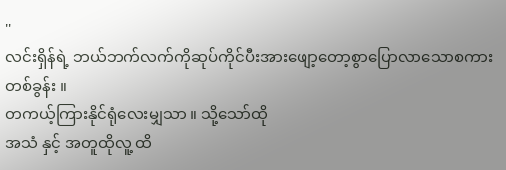''
လင်းရှိန်ရဲ့ ဘယ်ဘက်လက်ကိုဆုပ်ကိုင်ပီးအားဖျော့တော့စွာပြောလာသောစကားတစ်ခွန်း ။
တကယ့်ကြားနိုင်ရုံလေးမျှသာ ။ သို့သော်ထို
အသံ နှင့် အတူထိုလူ့ ထိ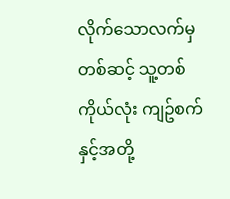လိုက်သောလက်မှတစ်ဆင့် သူ့တစ်ကိုယ်လုံး ကျဥ်စက်နှင့်အတို့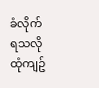ခံလိုက်ရသလို ထုံကျဥ်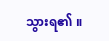သွားရ၏ ။